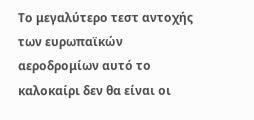Το μεγαλύτερο τεστ αντοχής των ευρωπαϊκών αεροδρομίων αυτό το καλοκαίρι δεν θα είναι οι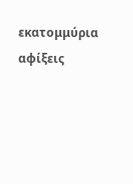εκατομμύρια αφίξεις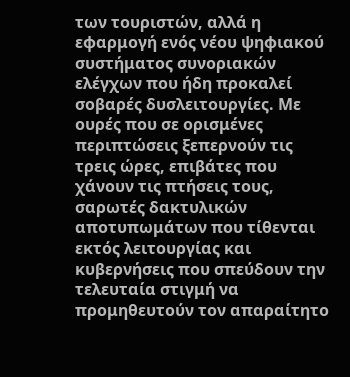των τουριστών, αλλά η εφαρμογή ενός νέου ψηφιακού συστήματος συνοριακών ελέγχων που ήδη προκαλεί σοβαρές δυσλειτουργίες. Με ουρές που σε ορισμένες περιπτώσεις ξεπερνούν τις τρεις ώρες, επιβάτες που χάνουν τις πτήσεις τους, σαρωτές δακτυλικών αποτυπωμάτων που τίθενται εκτός λειτουργίας και κυβερνήσεις που σπεύδουν την τελευταία στιγμή να προμηθευτούν τον απαραίτητο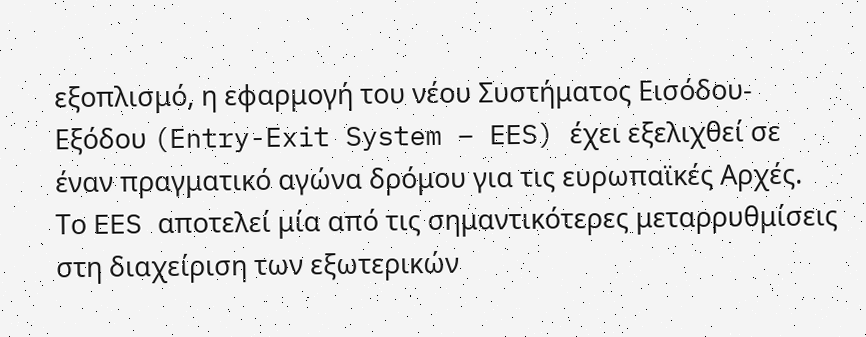εξοπλισμό, η εφαρμογή του νέου Συστήματος Εισόδου-Εξόδου (Entry-Exit System – EES) έχει εξελιχθεί σε έναν πραγματικό αγώνα δρόμου για τις ευρωπαϊκές Αρχές.
Το EES αποτελεί μία από τις σημαντικότερες μεταρρυθμίσεις στη διαχείριση των εξωτερικών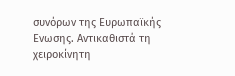συνόρων της Ευρωπαϊκής Ενωσης. Αντικαθιστά τη χειροκίνητη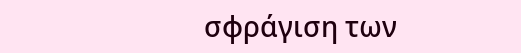σφράγιση των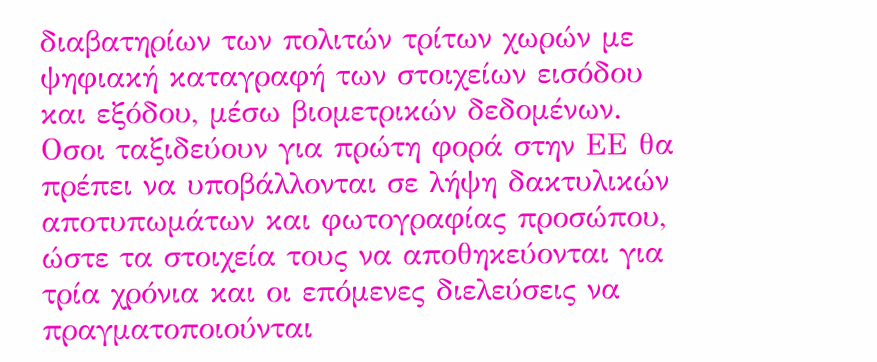διαβατηρίων των πολιτών τρίτων χωρών με ψηφιακή καταγραφή των στοιχείων εισόδου και εξόδου, μέσω βιομετρικών δεδομένων. Οσοι ταξιδεύουν για πρώτη φορά στην ΕΕ θα πρέπει να υποβάλλονται σε λήψη δακτυλικών αποτυπωμάτων και φωτογραφίας προσώπου, ώστε τα στοιχεία τους να αποθηκεύονται για τρία χρόνια και οι επόμενες διελεύσεις να πραγματοποιούνται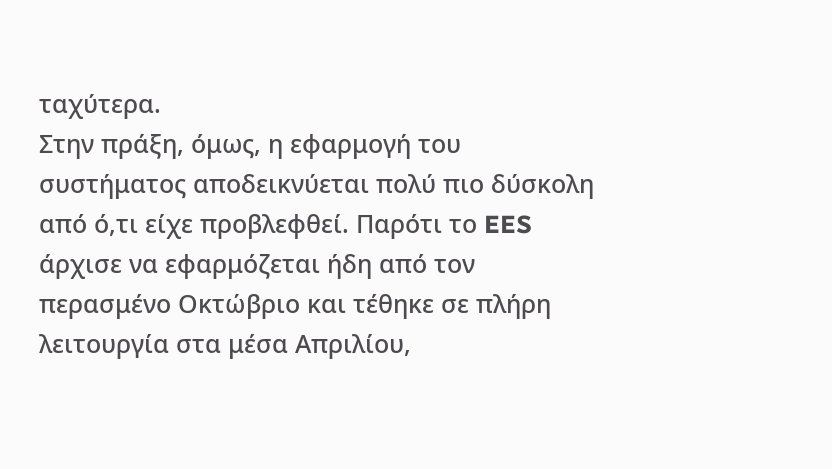ταχύτερα.
Στην πράξη, όμως, η εφαρμογή του συστήματος αποδεικνύεται πολύ πιο δύσκολη από ό,τι είχε προβλεφθεί. Παρότι το EES άρχισε να εφαρμόζεται ήδη από τον περασμένο Οκτώβριο και τέθηκε σε πλήρη λειτουργία στα μέσα Απριλίου,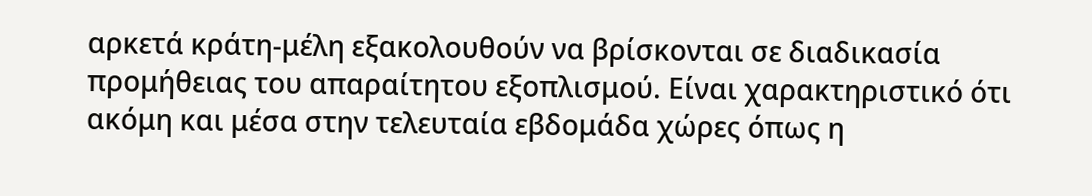αρκετά κράτη-μέλη εξακολουθούν να βρίσκονται σε διαδικασία προμήθειας του απαραίτητου εξοπλισμού. Είναι χαρακτηριστικό ότι ακόμη και μέσα στην τελευταία εβδομάδα χώρες όπως η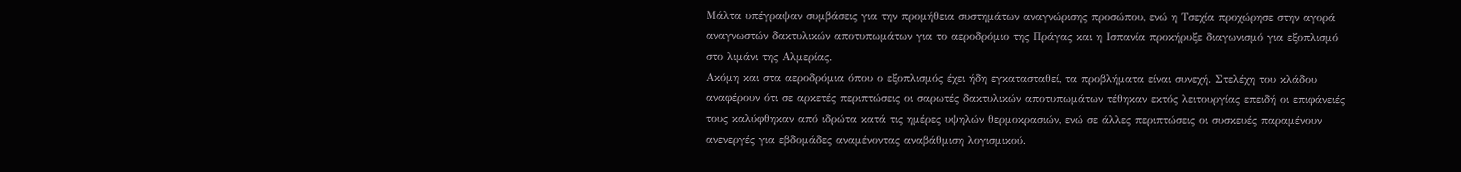Μάλτα υπέγραψαν συμβάσεις για την προμήθεια συστημάτων αναγνώρισης προσώπου, ενώ η Τσεχία προχώρησε στην αγορά αναγνωστών δακτυλικών αποτυπωμάτων για το αεροδρόμιο της Πράγας και η Ισπανία προκήρυξε διαγωνισμό για εξοπλισμό στο λιμάνι της Αλμερίας.
Ακόμη και στα αεροδρόμια όπου ο εξοπλισμός έχει ήδη εγκατασταθεί, τα προβλήματα είναι συνεχή. Στελέχη του κλάδου αναφέρουν ότι σε αρκετές περιπτώσεις οι σαρωτές δακτυλικών αποτυπωμάτων τέθηκαν εκτός λειτουργίας επειδή οι επιφάνειές τους καλύφθηκαν από ιδρώτα κατά τις ημέρες υψηλών θερμοκρασιών, ενώ σε άλλες περιπτώσεις οι συσκευές παραμένουν ανενεργές για εβδομάδες αναμένοντας αναβάθμιση λογισμικού.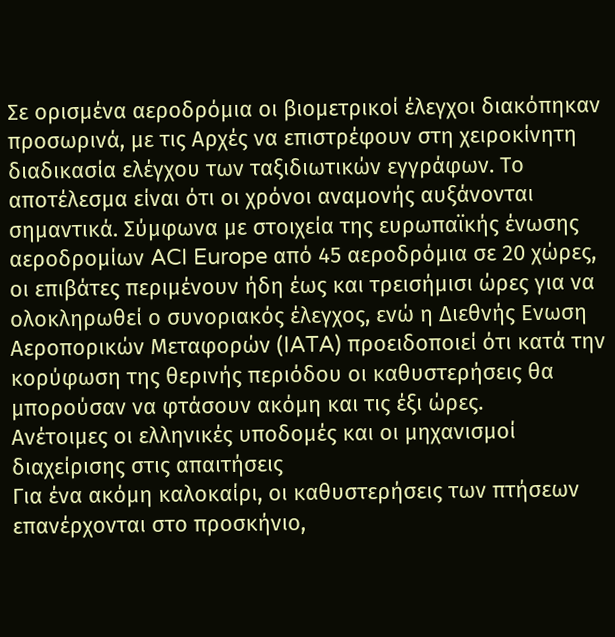Σε ορισμένα αεροδρόμια οι βιομετρικοί έλεγχοι διακόπηκαν προσωρινά, με τις Αρχές να επιστρέφουν στη χειροκίνητη διαδικασία ελέγχου των ταξιδιωτικών εγγράφων. Το αποτέλεσμα είναι ότι οι χρόνοι αναμονής αυξάνονται σημαντικά. Σύμφωνα με στοιχεία της ευρωπαϊκής ένωσης αεροδρομίων ACI Europe από 45 αεροδρόμια σε 20 χώρες, οι επιβάτες περιμένουν ήδη έως και τρεισήμισι ώρες για να ολοκληρωθεί ο συνοριακός έλεγχος, ενώ η Διεθνής Ενωση Αεροπορικών Μεταφορών (IATA) προειδοποιεί ότι κατά την κορύφωση της θερινής περιόδου οι καθυστερήσεις θα μπορούσαν να φτάσουν ακόμη και τις έξι ώρες.
Ανέτοιμες οι ελληνικές υποδομές και οι μηχανισμοί διαχείρισης στις απαιτήσεις
Για ένα ακόμη καλοκαίρι, οι καθυστερήσεις των πτήσεων επανέρχονται στο προσκήνιο,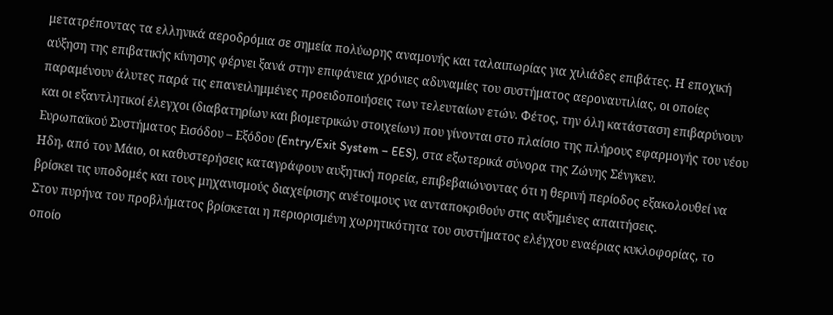μετατρέποντας τα ελληνικά αεροδρόμια σε σημεία πολύωρης αναμονής και ταλαιπωρίας για χιλιάδες επιβάτες. Η εποχική αύξηση της επιβατικής κίνησης φέρνει ξανά στην επιφάνεια χρόνιες αδυναμίες του συστήματος αεροναυτιλίας, οι οποίες παραμένουν άλυτες παρά τις επανειλημμένες προειδοποιήσεις των τελευταίων ετών. Φέτος, την όλη κατάσταση επιβαρύνουν και οι εξαντλητικοί έλεγχοι (διαβατηρίων και βιομετρικών στοιχείων) που γίνονται στο πλαίσιο της πλήρους εφαρμογής του νέου Ευρωπαϊκού Συστήματος Εισόδου – Εξόδου (Entry/Exit System – EES), στα εξωτερικά σύνορα της Ζώνης Σένγκεν.
Ηδη, από τον Μάιο, οι καθυστερήσεις καταγράφουν αυξητική πορεία, επιβεβαιώνοντας ότι η θερινή περίοδος εξακολουθεί να βρίσκει τις υποδομές και τους μηχανισμούς διαχείρισης ανέτοιμους να ανταποκριθούν στις αυξημένες απαιτήσεις.
Στον πυρήνα του προβλήματος βρίσκεται η περιορισμένη χωρητικότητα του συστήματος ελέγχου εναέριας κυκλοφορίας, το οποίο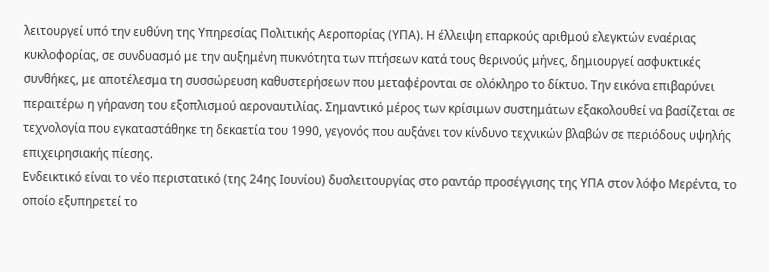λειτουργεί υπό την ευθύνη της Υπηρεσίας Πολιτικής Αεροπορίας (ΥΠΑ). Η έλλειψη επαρκούς αριθμού ελεγκτών εναέριας κυκλοφορίας, σε συνδυασμό με την αυξημένη πυκνότητα των πτήσεων κατά τους θερινούς μήνες, δημιουργεί ασφυκτικές συνθήκες, με αποτέλεσμα τη συσσώρευση καθυστερήσεων που μεταφέρονται σε ολόκληρο το δίκτυο. Την εικόνα επιβαρύνει περαιτέρω η γήρανση του εξοπλισμού αεροναυτιλίας. Σημαντικό μέρος των κρίσιμων συστημάτων εξακολουθεί να βασίζεται σε τεχνολογία που εγκαταστάθηκε τη δεκαετία του 1990, γεγονός που αυξάνει τον κίνδυνο τεχνικών βλαβών σε περιόδους υψηλής επιχειρησιακής πίεσης.
Ενδεικτικό είναι το νέο περιστατικό (της 24ης Ιουνίου) δυσλειτουργίας στο ραντάρ προσέγγισης της ΥΠΑ στον λόφο Μερέντα, το οποίο εξυπηρετεί το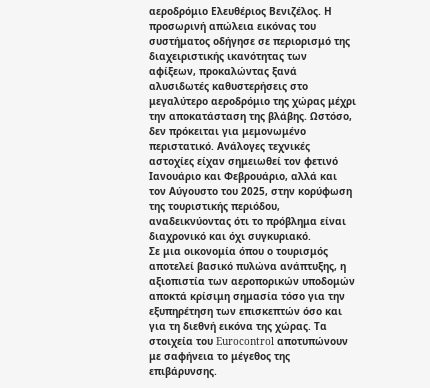αεροδρόμιο Ελευθέριος Βενιζέλος. Η προσωρινή απώλεια εικόνας του συστήματος οδήγησε σε περιορισμό της διαχειριστικής ικανότητας των αφίξεων, προκαλώντας ξανά αλυσιδωτές καθυστερήσεις στο μεγαλύτερο αεροδρόμιο της χώρας μέχρι την αποκατάσταση της βλάβης. Ωστόσο, δεν πρόκειται για μεμονωμένο περιστατικό. Ανάλογες τεχνικές αστοχίες είχαν σημειωθεί τον φετινό Ιανουάριο και Φεβρουάριο, αλλά και τον Αύγουστο του 2025, στην κορύφωση της τουριστικής περιόδου, αναδεικνύοντας ότι το πρόβλημα είναι διαχρονικό και όχι συγκυριακό.
Σε μια οικονομία όπου ο τουρισμός αποτελεί βασικό πυλώνα ανάπτυξης, η αξιοπιστία των αεροπορικών υποδομών αποκτά κρίσιμη σημασία τόσο για την εξυπηρέτηση των επισκεπτών όσο και για τη διεθνή εικόνα της χώρας. Τα στοιχεία του Eurocontrol αποτυπώνουν με σαφήνεια το μέγεθος της επιβάρυνσης.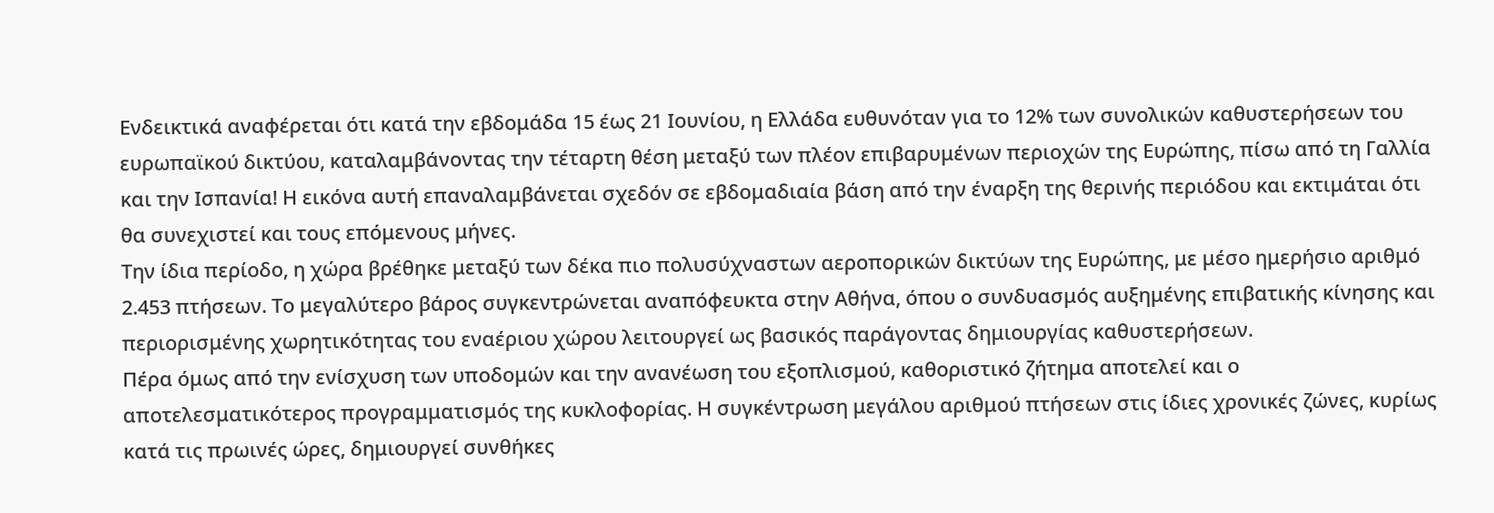Ενδεικτικά αναφέρεται ότι κατά την εβδομάδα 15 έως 21 Ιουνίου, η Ελλάδα ευθυνόταν για το 12% των συνολικών καθυστερήσεων του ευρωπαϊκού δικτύου, καταλαμβάνοντας την τέταρτη θέση μεταξύ των πλέον επιβαρυμένων περιοχών της Ευρώπης, πίσω από τη Γαλλία και την Ισπανία! Η εικόνα αυτή επαναλαμβάνεται σχεδόν σε εβδομαδιαία βάση από την έναρξη της θερινής περιόδου και εκτιμάται ότι θα συνεχιστεί και τους επόμενους μήνες.
Την ίδια περίοδο, η χώρα βρέθηκε μεταξύ των δέκα πιο πολυσύχναστων αεροπορικών δικτύων της Ευρώπης, με μέσο ημερήσιο αριθμό 2.453 πτήσεων. Το μεγαλύτερο βάρος συγκεντρώνεται αναπόφευκτα στην Αθήνα, όπου ο συνδυασμός αυξημένης επιβατικής κίνησης και περιορισμένης χωρητικότητας του εναέριου χώρου λειτουργεί ως βασικός παράγοντας δημιουργίας καθυστερήσεων.
Πέρα όμως από την ενίσχυση των υποδομών και την ανανέωση του εξοπλισμού, καθοριστικό ζήτημα αποτελεί και ο αποτελεσματικότερος προγραμματισμός της κυκλοφορίας. Η συγκέντρωση μεγάλου αριθμού πτήσεων στις ίδιες χρονικές ζώνες, κυρίως κατά τις πρωινές ώρες, δημιουργεί συνθήκες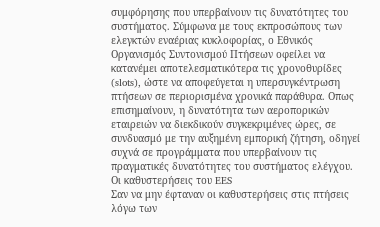συμφόρησης που υπερβαίνουν τις δυνατότητες του συστήματος. Σύμφωνα με τους εκπροσώπους των ελεγκτών εναέριας κυκλοφορίας, ο Εθνικός Οργανισμός Συντονισμού Πτήσεων οφείλει να κατανέμει αποτελεσματικότερα τις χρονοθυρίδες (slots), ώστε να αποφεύγεται η υπερσυγκέντρωση πτήσεων σε περιορισμένα χρονικά παράθυρα. Οπως επισημαίνουν, η δυνατότητα των αεροπορικών εταιρειών να διεκδικούν συγκεκριμένες ώρες, σε συνδυασμό με την αυξημένη εμπορική ζήτηση, οδηγεί συχνά σε προγράμματα που υπερβαίνουν τις πραγματικές δυνατότητες του συστήματος ελέγχου.
Οι καθυστερήσεις του EES
Σαν να μην έφταναν οι καθυστερήσεις στις πτήσεις λόγω των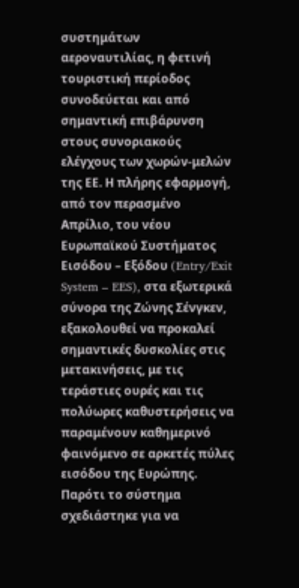συστημάτων αεροναυτιλίας, η φετινή τουριστική περίοδος συνοδεύεται και από σημαντική επιβάρυνση στους συνοριακούς ελέγχους των χωρών-μελών της ΕΕ. Η πλήρης εφαρμογή, από τον περασμένο Απρίλιο, του νέου Ευρωπαϊκού Συστήματος Εισόδου – Εξόδου (Entry/Exit System – EES), στα εξωτερικά σύνορα της Ζώνης Σένγκεν, εξακολουθεί να προκαλεί σημαντικές δυσκολίες στις μετακινήσεις, με τις τεράστιες ουρές και τις πολύωρες καθυστερήσεις να παραμένουν καθημερινό φαινόμενο σε αρκετές πύλες εισόδου της Ευρώπης.
Παρότι το σύστημα σχεδιάστηκε για να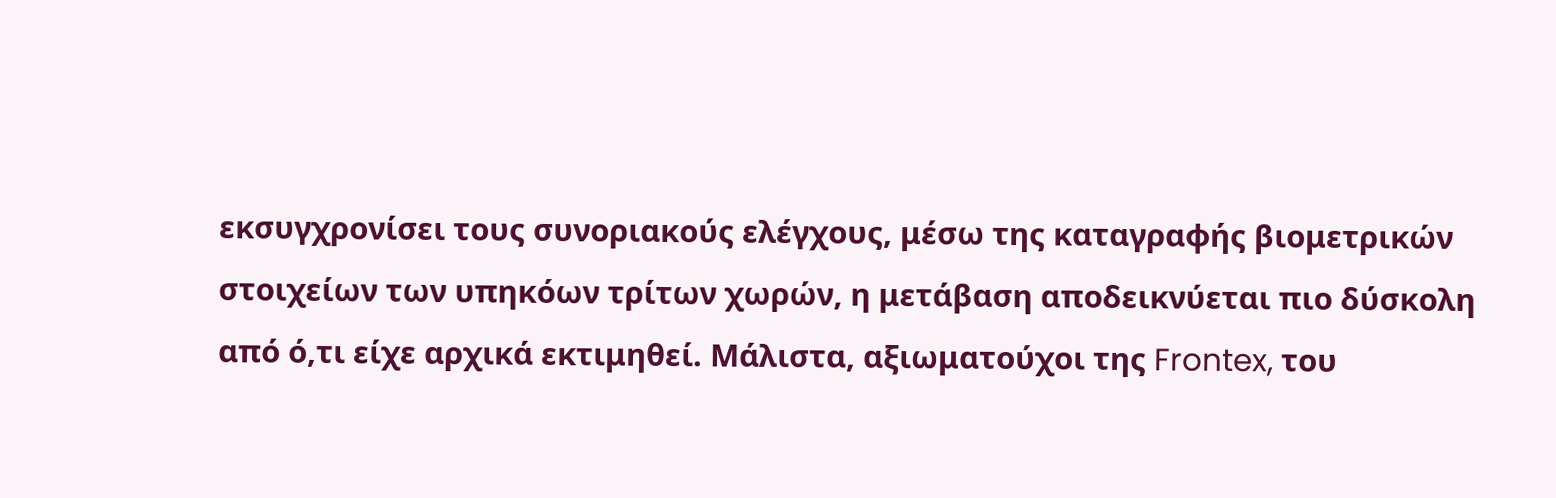εκσυγχρονίσει τους συνοριακούς ελέγχους, μέσω της καταγραφής βιομετρικών στοιχείων των υπηκόων τρίτων χωρών, η μετάβαση αποδεικνύεται πιο δύσκολη από ό,τι είχε αρχικά εκτιμηθεί. Μάλιστα, αξιωματούχοι της Frontex, του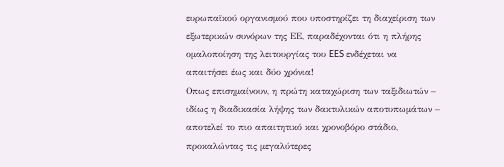ευρωπαϊκού οργανισμού που υποστηρίζει τη διαχείριση των εξωτερικών συνόρων της ΕΕ, παραδέχονται ότι η πλήρης ομαλοποίηση της λειτουργίας του EES ενδέχεται να απαιτήσει έως και δύο χρόνια!
Οπως επισημαίνουν, η πρώτη καταχώριση των ταξιδιωτών – ιδίως η διαδικασία λήψης των δακτυλικών αποτυπωμάτων – αποτελεί το πιο απαιτητικό και χρονοβόρο στάδιο, προκαλώντας τις μεγαλύτερες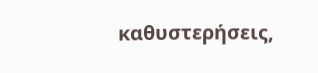καθυστερήσεις,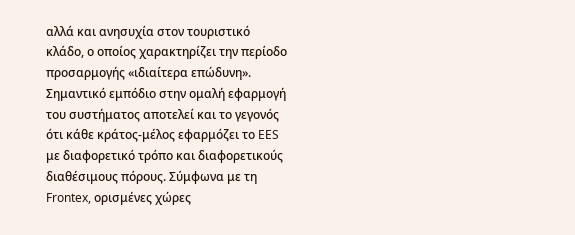αλλά και ανησυχία στον τουριστικό κλάδο, ο οποίος χαρακτηρίζει την περίοδο προσαρμογής «ιδιαίτερα επώδυνη».
Σημαντικό εμπόδιο στην ομαλή εφαρμογή του συστήματος αποτελεί και το γεγονός ότι κάθε κράτος-μέλος εφαρμόζει το EES με διαφορετικό τρόπο και διαφορετικούς διαθέσιμους πόρους. Σύμφωνα με τη Frontex, ορισμένες χώρες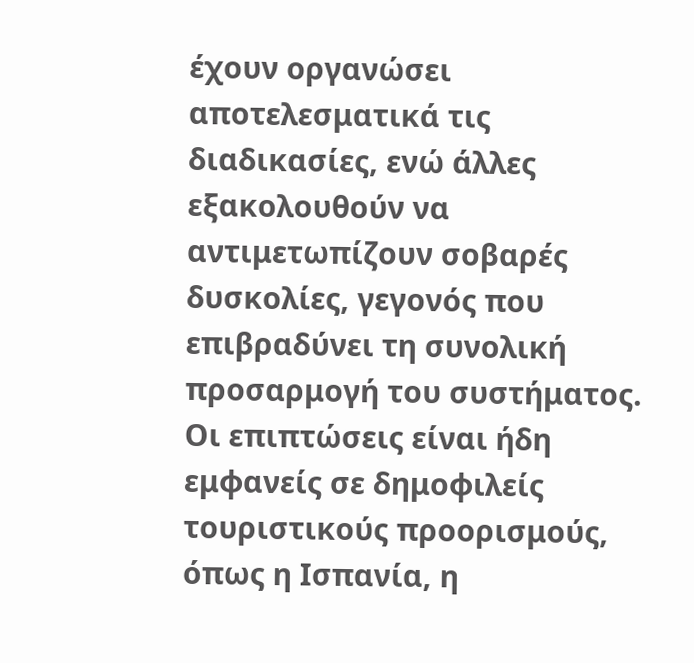έχουν οργανώσει αποτελεσματικά τις διαδικασίες, ενώ άλλες εξακολουθούν να αντιμετωπίζουν σοβαρές δυσκολίες, γεγονός που επιβραδύνει τη συνολική προσαρμογή του συστήματος. Οι επιπτώσεις είναι ήδη εμφανείς σε δημοφιλείς τουριστικούς προορισμούς, όπως η Ισπανία, η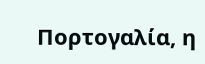Πορτογαλία, η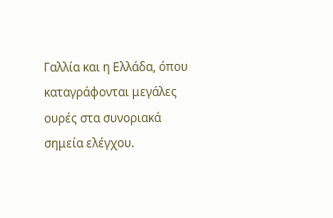Γαλλία και η Ελλάδα, όπου καταγράφονται μεγάλες ουρές στα συνοριακά σημεία ελέγχου.